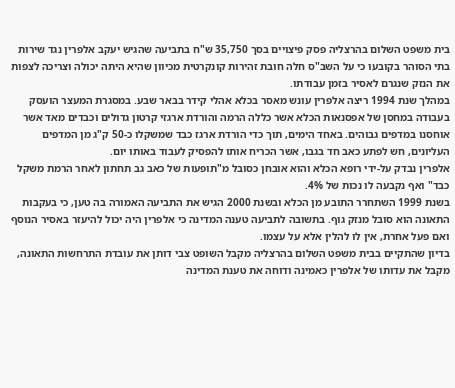בית משפט השלום בהרצליה פסק פיצויים בסך 35,750 ש"ח בתביעה שהגיש יעקב אלפרין נגד שירות בתי הסוהר בקובעו כי על השב"ס חלה חובת זהירות קונקרטית מכיוון שהיא היתה יכולה וצריכה לצפות את הנזק שנגרם לאסיר בזמן עבודתו.
במהלך שנת 1994 ריצה אלפרין עונש מאסר בכלא אהלי קידר בבאר שבע. במסגרת המעצר הועסק בעבודה במחסן של אפסנאות הכלא אשר כללה הרמה והורדת ארגזי קרטון גדולים וכבדים מאד אשר אוחסנו במדפים גבוהים. באחד הימים, תוך כדי הורדת ארגז כבד שמשקלו כ-50 ק"ג מן המדפים העליונים, חש לפתע כאב חד בגבו, אשר הכריח אותו להפסיק לעבוד באותו יום.
אלפרין נבדק על-ידי רופא הכלא והוא אובחן כסובל מ"תופעות של כאב גב תחתון לאחר הרמת משקל כבד" ואף נקבעה לו נכות של 4%.
בשנת 1999 השתחרר התובע מן הכלא ובשנת 2000 הגיש את התביעה האמורה בה טען, כי בעקבות התאונה הוא סובל מנזק גוף. בתשובה לתביעה טענה המדינה כי אלפרין היה יכול להיעזר באסיר הנוסף ואם פעל אחרת, אין לו להלין אלא על עצמו.
בדיון שהתקיים בבית משפט השלום בהרצליה מקבל השופט צבי דותן את עובדת התרחשות התאונה, מקבל את עדותו של אלפרין כאמינה ודוחה את טענת המדינה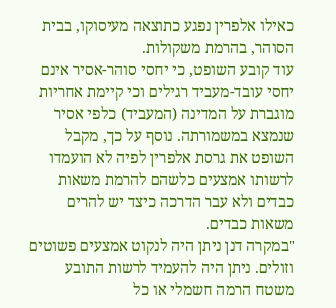כאילו אלפרין נפגע כתוצאה מעיסוקו, בבית הסוהר, בהרמת משקולות.
עוד קובע השופט, כי יחסי סוהר-אסיר אינם יחסי עובד-מעביד רגילים וכי קיימת אחריות מוגברת על המדינה (המעביד) כלפי אסיר שנמצא במשמורתה. נוסף על כך, מקבל השופט את גרסת אלפרין לפיה לא הועמדו לרשותו אמצעים כלשהם להרמת משאות כבדים ולא עבר הדרכה כיצד יש להרים משאות כבדים.
"במקרה דנן ניתן היה לנקוט אמצעים פשוטים וזולים. ניתן היה להעמיד לרשות התובע משטח הרמה חשמלי או כל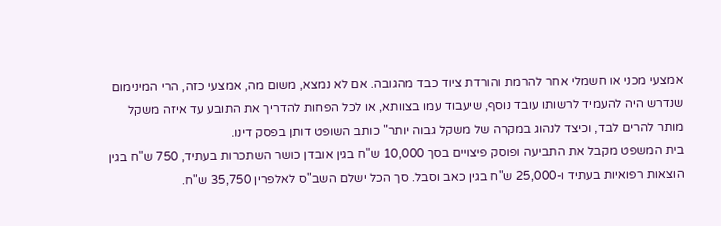אמצעי מכני או חשמלי אחר להרמת והורדת ציוד כבד מהגובה. אם לא נמצא, משום מה, אמצעי כזה, הרי המינימום שנדרש היה להעמיד לרשותו עובד נוסף, שיעבוד עמו בצוותא, או לכל הפחות להדריך את התובע עד איזה משקל מותר להרים לבד, וכיצד לנהוג במקרה של משקל גבוה יותר" כותב השופט דותן בפסק דינו.
בית המשפט מקבל את התביעה ופוסק פיצויים בסך 10,000 ש"ח בגין אובדן כושר השתכרות בעתיד, 750 ש"ח בגין הוצאות רפואיות בעתיד ו-25,000 ש"ח בגין כאב וסבל. סך הכל ישלם השב"ס לאלפרין 35,750 ש"ח.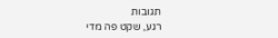תגובות
רגע, שקט פה מדי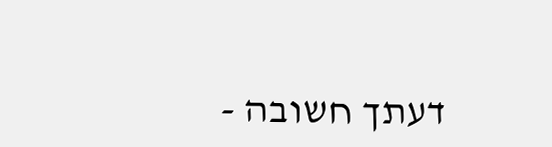דעתך חשובה -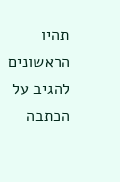תהיו הראשונים להגיב על הכתבה